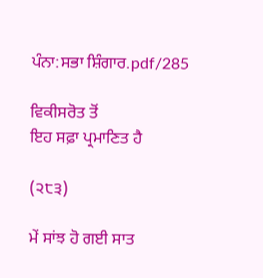ਪੰਨਾ:ਸਭਾ ਸ਼ਿੰਗਾਰ.pdf/285

ਵਿਕੀਸਰੋਤ ਤੋਂ
ਇਹ ਸਫ਼ਾ ਪ੍ਰਮਾਣਿਤ ਹੈ

(੨੮੩)

ਮੇਂ ਸਾਂਝ ਹੋ ਗਈ ਸਾਤ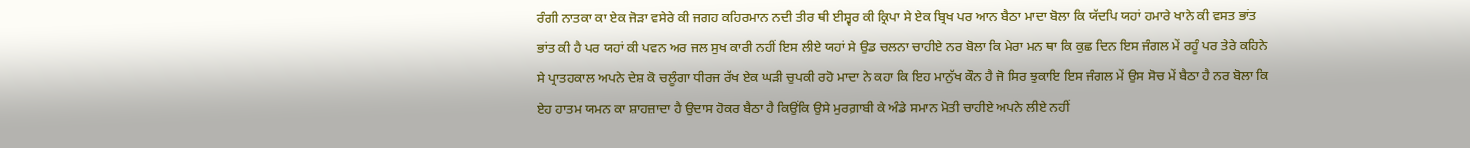ਰੰਗੀ ਨਾਤਕਾ ਕਾ ਏਕ ਜੋੜਾ ਵਸੇਰੇ ਕੀ ਜਗਹ ਕਹਿਰਮਾਨ ਨਦੀ ਤੀਰ ਥੀ ਈਸ਼੍ਵਰ ਕੀ ਕ੍ਰਿਪਾ ਸੇ ਏਕ ਬ੍ਰਿਖ ਪਰ ਆਨ ਬੈਠਾ ਮਾਦਾ ਬੋਲਾ ਕਿ ਯੱਦਪਿ ਯਹਾਂ ਹਮਾਰੇ ਖਾਨੇ ਕੀ ਵਸਤ ਭਾਂਤ ਭਾਂਤ ਕੀ ਹੈ ਪਰ ਯਹਾਂ ਕੀ ਪਵਨ ਅਰ ਜਲ ਸੁਖ ਕਾਰੀ ਨਹੀਂ ਇਸ ਲੀਏ ਯਹਾਂ ਸੇ ਉਡ ਚਲਨਾ ਚਾਹੀਏ ਨਰ ਬੋਲਾ ਕਿ ਮੇਰਾ ਮਨ ਥਾ ਕਿ ਕੁਛ ਦਿਨ ਇਸ ਜੰਗਲ ਮੇਂ ਰਹੂੰ ਪਰ ਤੇਰੇ ਕਹਿਨੇ ਸੇ ਪ੍ਰਾਤਹਕਾਲ ਅਪਨੇ ਦੇਸ਼ ਕੋ ਚਲੂੰਗਾ ਧੀਰਜ ਰੱਖ ਏਕ ਘੜੀ ਚੁਪਕੀ ਰਹੋ ਮਾਦਾ ਨੇ ਕਹਾ ਕਿ ਇਹ ਮਾਨੁੱਖ ਕੌਨ ਹੈ ਜੋ ਸਿਰ ਝੁਕਾਇ ਇਸ ਜੰਗਲ ਮੇਂ ਉਸ ਸੋਚ ਮੇਂ ਬੈਠਾ ਹੈ ਨਰ ਬੋਲਾ ਕਿ ਏਹ ਹਾਤਮ ਯਮਨ ਕਾ ਸ਼ਾਹਜ਼ਾਦਾ ਹੈ ਉਦਾਸ ਹੋਕਰ ਬੈਠਾ ਹੈ ਕਿਉਂਕਿ ਉਸੇ ਮੁਰਗ਼ਾਬੀ ਕੇ ਅੰਡੇ ਸਮਾਨ ਮੋਤੀ ਚਾਹੀਏ ਅਪਨੇ ਲੀਏ ਨਹੀਂ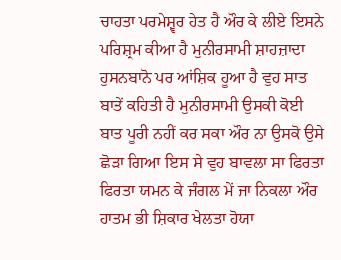ਚਾਹਤਾ ਪਰਮੇਸ਼੍ਵਰ ਹੇਤ ਹੈ ਔਰ ਕੇ ਲੀਏ ਇਸਨੇ ਪਰਿਸ਼੍ਰਮ ਕੀਆ ਹੈ ਮੁਨੀਰਸਾਮੀ ਸ਼ਾਹਜ਼ਾਦਾ ਹੁਸਨਬਾਨੋ ਪਰ ਆਂਸ਼ਿਕ ਹੂਆ ਹੈ ਵੁਹ ਸਾਤ ਬਾਤੇਂ ਕਹਿਤੀ ਹੈ ਮੁਨੀਰਸਾਮੀ ਉਸਕੀ ਕੋਈ ਬਾਤ ਪੂਰੀ ਨਹੀਂ ਕਰ ਸਕਾ ਔਰ ਨਾ ਉਸਕੋ ਉਸੇ ਛੋੜਾ ਗਿਆ ਇਸ ਸੇ ਵੁਹ ਬਾਵਲਾ ਸਾ ਫਿਰਤਾ ਫਿਰਤਾ ਯਮਨ ਕੇ ਜੰਗਲ ਮੇਂ ਜਾ ਨਿਕਲਾ ਔਰ ਹਾਤਮ ਭੀ ਸ਼ਿਕਾਰ ਖੇਲਤਾ ਹੋਯਾ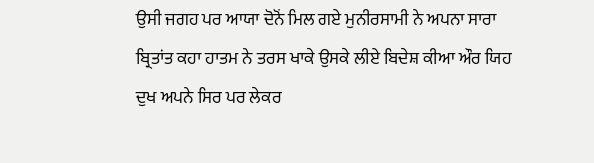ਉਸੀ ਜਗਹ ਪਰ ਆਯਾ ਦੋਨੋਂ ਮਿਲ ਗਏ ਮੁਨੀਰਸਾਮੀ ਨੇ ਅਪਨਾ ਸਾਰਾ ਬ੍ਰਿਤਾਂਤ ਕਹਾ ਹਾਤਮ ਨੇ ਤਰਸ ਖਾਕੇ ਉਸਕੇ ਲੀਏ ਬਿਦੇਸ਼ ਕੀਆ ਔਰ ਯਿਹ ਦੁਖ ਅਪਨੇ ਸਿਰ ਪਰ ਲੇਕਰ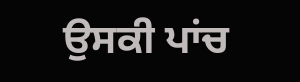ਉਸਕੀ ਪਾਂਚ